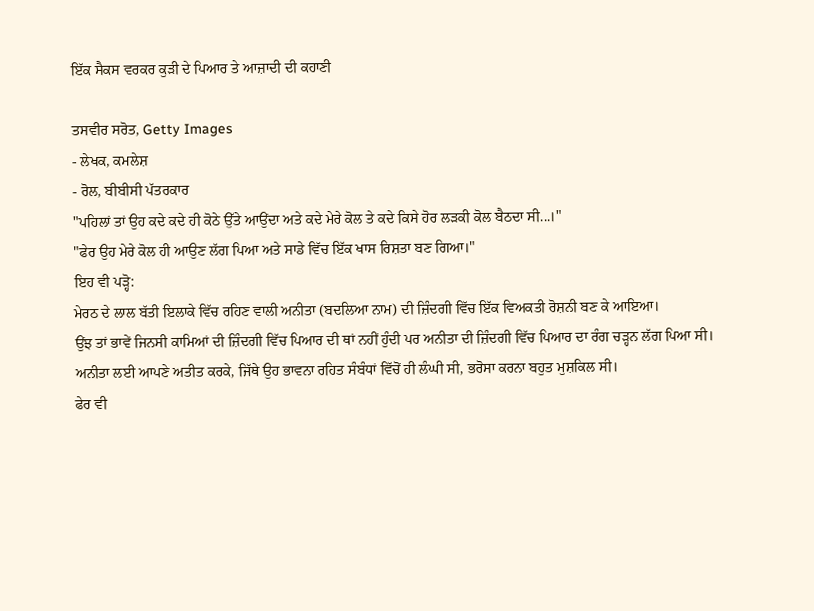ਇੱਕ ਸੈਕਸ ਵਰਕਰ ਕੁੜੀ ਦੇ ਪਿਆਰ ਤੇ ਆਜ਼ਾਦੀ ਦੀ ਕਹਾਣੀ

ਤਸਵੀਰ ਸਰੋਤ, Getty Images
- ਲੇਖਕ, ਕਮਲੇਸ਼
- ਰੋਲ, ਬੀਬੀਸੀ ਪੱਤਰਕਾਰ
"ਪਹਿਲਾਂ ਤਾਂ ਉਹ ਕਦੇ ਕਦੇ ਹੀ ਕੋਠੇ ਉੱਤੇ ਆਉਂਦਾ ਅਤੇ ਕਦੇ ਮੇਰੇ ਕੋਲ ਤੇ ਕਦੇ ਕਿਸੇ ਹੋਰ ਲੜਕੀ ਕੋਲ ਬੈਠਦਾ ਸੀ...।"
"ਫੇਰ ਉਹ ਮੇਰੇ ਕੋਲ ਹੀ ਆਉਣ ਲੱਗ ਪਿਆ ਅਤੇ ਸਾਡੇ ਵਿੱਚ ਇੱਕ ਖਾਸ ਰਿਸ਼ਤਾ ਬਣ ਗਿਆ।"
ਇਹ ਵੀ ਪੜ੍ਹੋ:
ਮੇਰਠ ਦੇ ਲਾਲ ਬੱਤੀ ਇਲਾਕੇ ਵਿੱਚ ਰਹਿਣ ਵਾਲੀ ਅਨੀਤਾ (ਬਦਲਿਆ ਨਾਮ) ਦੀ ਜ਼ਿੰਦਗੀ ਵਿੱਚ ਇੱਕ ਵਿਅਕਤੀ ਰੋਸ਼ਨੀ ਬਣ ਕੇ ਆਇਆ।
ਉਂਝ ਤਾਂ ਭਾਵੇਂ ਜਿਨਸੀ ਕਾਮਿਆਂ ਦੀ ਜ਼ਿੰਦਗੀ ਵਿੱਚ ਪਿਆਰ ਦੀ ਥਾਂ ਨਹੀਂ ਹੁੰਦੀ ਪਰ ਅਨੀਤਾ ਦੀ ਜ਼ਿੰਦਗੀ ਵਿੱਚ ਪਿਆਰ ਦਾ ਰੰਗ ਚੜ੍ਹਨ ਲੱਗ ਪਿਆ ਸੀ।
ਅਨੀਤਾ ਲਈ ਆਪਣੇ ਅਤੀਤ ਕਰਕੇ, ਜਿੱਥੇ ਉਹ ਭਾਵਨਾ ਰਹਿਤ ਸੰਬੰਧਾਂ ਵਿੱਚੋਂ ਹੀ ਲੰਘੀ ਸੀ, ਭਰੋਸਾ ਕਰਨਾ ਬਹੁਤ ਮੁਸ਼ਕਿਲ ਸੀ।
ਫੇਰ ਵੀ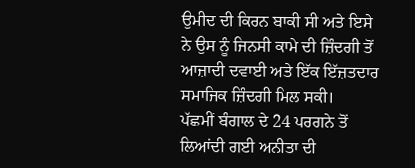ਉਮੀਦ ਦੀ ਕਿਰਨ ਬਾਕੀ ਸੀ ਅਤੇ ਇਸੇ ਨੇ ਉਸ ਨੂੰ ਜਿਨਸੀ ਕਾਮੇ ਦੀ ਜ਼ਿੰਦਗੀ ਤੋਂ ਆਜ਼ਾਦੀ ਦਵਾਈ ਅਤੇ ਇੱਕ ਇੱਜ਼ਤਦਾਰ ਸਮਾਜਿਕ ਜ਼ਿੰਦਗੀ ਮਿਲ ਸਕੀ।
ਪੱਛਮੀਂ ਬੰਗਾਲ ਦੇ 24 ਪਰਗਨੇ ਤੋਂ ਲਿਆਂਦੀ ਗਈ ਅਨੀਤਾ ਦੀ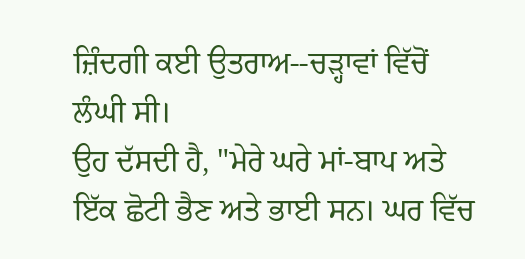ਜ਼ਿੰਦਗੀ ਕਈ ਉਤਰਾਅ--ਚੜ੍ਹਾਵਾਂ ਵਿੱਚੋਂ ਲੰਘੀ ਸੀ।
ਉਹ ਦੱਸਦੀ ਹੈ, "ਮੇਰੇ ਘਰੇ ਮਾਂ-ਬਾਪ ਅਤੇ ਇੱਕ ਛੋਟੀ ਭੈਣ ਅਤੇ ਭਾਈ ਸਨ। ਘਰ ਵਿੱਚ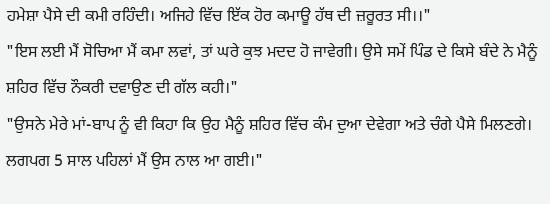ਹਮੇਸ਼ਾ ਪੈਸੇ ਦੀ ਕਮੀ ਰਹਿੰਦੀ। ਅਜਿਹੇ ਵਿੱਚ ਇੱਕ ਹੋਰ ਕਮਾਊ ਹੱਥ ਦੀ ਜ਼ਰੂਰਤ ਸੀ।।"
"ਇਸ ਲਈ ਮੈਂ ਸੋਚਿਆ ਮੈਂ ਕਮਾ ਲਵਾਂ, ਤਾਂ ਘਰੇ ਕੁਝ ਮਦਦ ਹੋ ਜਾਵੇਗੀ। ਉਸੇ ਸਮੇਂ ਪਿੰਡ ਦੇ ਕਿਸੇ ਬੰਦੇ ਨੇ ਮੈਨੂੰ ਸ਼ਹਿਰ ਵਿੱਚ ਨੌਕਰੀ ਦਵਾਉਣ ਦੀ ਗੱਲ ਕਹੀ।"
"ਉਸਨੇ ਮੇਰੇ ਮਾਂ-ਬਾਪ ਨੂੰ ਵੀ ਕਿਹਾ ਕਿ ਉਹ ਮੈਨੂੰ ਸ਼ਹਿਰ ਵਿੱਚ ਕੰਮ ਦੁਆ ਦੇਵੇਗਾ ਅਤੇ ਚੰਗੇ ਪੈਸੇ ਮਿਲਣਗੇ। ਲਗਪਗ 5 ਸਾਲ ਪਹਿਲਾਂ ਮੈਂ ਉਸ ਨਾਲ ਆ ਗਈ।"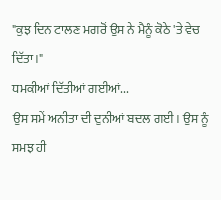"ਕੁਝ ਦਿਨ ਟਾਲਣ ਮਗਰੋਂ ਉਸ ਨੇ ਮੈਨੂੰ ਕੋਠੇ 'ਤੇ ਵੇਚ ਦਿੱਤਾ।"
ਧਮਕੀਆਂ ਦਿੱਤੀਆਂ ਗਈਆਂ...
ਉਸ ਸਮੇਂ ਅਨੀਤਾ ਦੀ ਦੁਨੀਆਂ ਬਦਲ ਗਈ। ਉਸ ਨੂੰ ਸਮਝ ਹੀ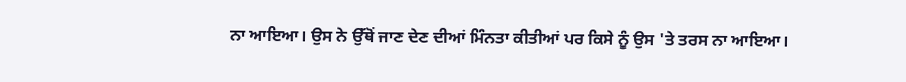ਨਾ ਆਇਆ। ਉਸ ਨੇ ਉੱਥੋਂ ਜਾਣ ਦੇਣ ਦੀਆਂ ਮਿੰਨਤਾ ਕੀਤੀਆਂ ਪਰ ਕਿਸੇ ਨੂੰ ਉਸ 'ਤੇ ਤਰਸ ਨਾ ਆਇਆ।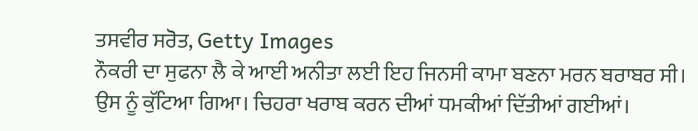ਤਸਵੀਰ ਸਰੋਤ, Getty Images
ਨੌਕਰੀ ਦਾ ਸੁਫਨਾ ਲੈ ਕੇ ਆਈ ਅਨੀਤਾ ਲਈ ਇਹ ਜਿਨਸੀ ਕਾਮਾ ਬਣਨਾ ਮਰਨ ਬਰਾਬਰ ਸੀ।
ਉਸ ਨੂੰ ਕੁੱਟਿਆ ਗਿਆ। ਚਿਹਰਾ ਖਰਾਬ ਕਰਨ ਦੀਆਂ ਧਮਕੀਆਂ ਦਿੱਤੀਆਂ ਗਈਆਂ।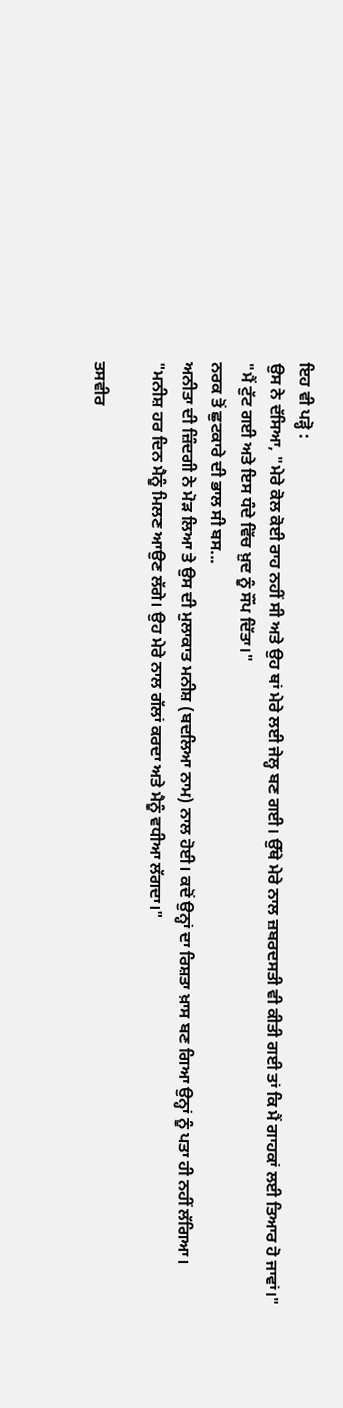ਇਹ ਵੀ ਪੜ੍ਹੋ :
ਉਸ ਨੇ ਦੱਸਿਆ, "ਮੇਰੇ ਕੋਲ ਕੋਈ ਰਾਹ ਨਹੀਂ ਸੀ ਅਤੇ ਉਹ ਥਾਂ ਮੇਰੇ ਲਈ ਜੇਲ੍ਹ ਬਣ ਗਈ। ਉੱਥੇ ਮੇਰੇ ਨਾਲ ਜ਼ਬਰਦਸਤੀ ਵੀ ਕੀਤੀ ਗਈ ਤਾਂ ਕਿ ਮੈਂ ਗਾਹਕਾਂ ਲਈ ਤਿਆਰ ਹੋ ਜਾਵਾਂ।"
"ਮੈਂ ਟੁੱਟ ਗਈ ਅਤੇ ਇਸ ਧੰਦੇ ਵਿੱਚ ਖ਼ੁਦ ਨੂੰ ਸੌਂਪ ਦਿੱਤਾ।"
ਨਰਕ ਤੋਂ ਛੁਟਕਾਰੇ ਦੀ ਭਾਲ ਸੀ ਬਸ...
ਅਨੀਤਾ ਦੀ ਜ਼ਿੰਦਗੀ ਨੇ ਮੋੜ ਲਿਆ ਤੇ ਉਸ ਦੀ ਮੁਲਾਕਾਤ ਮਨੀਸ਼ (ਬਦਲਿਆ ਨਾਮ) ਨਾਲ ਹੋਈ। ਕਦੋਂ ਉਨ੍ਹਾਂ ਦਾ ਰਿਸ਼ਤਾ ਖ਼ਾਸ ਬਣ ਗਿਆ ਉਨ੍ਹਾਂ ਨੂੰ ਪਤਾ ਹੀ ਨਹੀਂ ਲੱਗਿਆ।
"ਮਨੀਸ਼ ਹਰ ਦਿਨ ਮੈਨੂੰ ਮਿਲਣ ਆਉਣ ਲੱਗੇ। ਉਹ ਮੇਰੇ ਨਾਲ ਗੱਲਾਂ ਕਰਦਾ ਅਤੇ ਮੈਨੂੰ ਵਧੀਆ ਲੱਗਦਾ।"

ਤਸਵੀਰ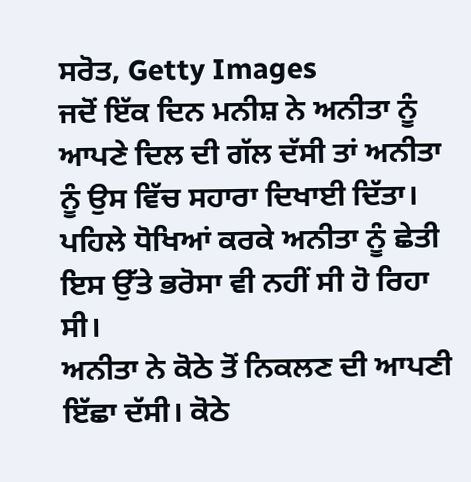ਸਰੋਤ, Getty Images
ਜਦੋਂ ਇੱਕ ਦਿਨ ਮਨੀਸ਼ ਨੇ ਅਨੀਤਾ ਨੂੰ ਆਪਣੇ ਦਿਲ ਦੀ ਗੱਲ ਦੱਸੀ ਤਾਂ ਅਨੀਤਾ ਨੂੰ ਉਸ ਵਿੱਚ ਸਹਾਰਾ ਦਿਖਾਈ ਦਿੱਤਾ।
ਪਹਿਲੇ ਧੋਖਿਆਂ ਕਰਕੇ ਅਨੀਤਾ ਨੂੰ ਛੇਤੀ ਇਸ ਉੱਤੇ ਭਰੋਸਾ ਵੀ ਨਹੀਂ ਸੀ ਹੋ ਰਿਹਾ ਸੀ।
ਅਨੀਤਾ ਨੇ ਕੋਠੇ ਤੋਂ ਨਿਕਲਣ ਦੀ ਆਪਣੀ ਇੱਛਾ ਦੱਸੀ। ਕੋਠੇ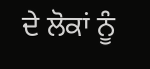ਦੇ ਲੋਕਾਂ ਨੂੰ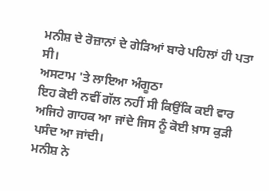ਮਨੀਸ਼ ਦੇ ਰੋਜ਼ਾਨਾਂ ਦੇ ਗੇੜਿਆਂ ਬਾਰੇ ਪਹਿਲਾਂ ਹੀ ਪਤਾ ਸੀ।
ਅਸਟਾਮ 'ਤੇ ਲਾਇਆ ਅੰਗੂਠਾ
ਇਹ ਕੋਈ ਨਵੀਂ ਗੱਲ ਨਹੀਂ ਸੀ ਕਿਉਂਕਿ ਕਈ ਵਾਰ ਅਜਿਹੇ ਗਾਹਕ ਆ ਜਾਂਦੇ ਜਿਸ ਨੂੰ ਕੋਈ ਖ਼ਾਸ ਕੁੜੀ ਪਸੰਦ ਆ ਜਾਂਦੀ।
ਮਨੀਸ਼ ਨੇ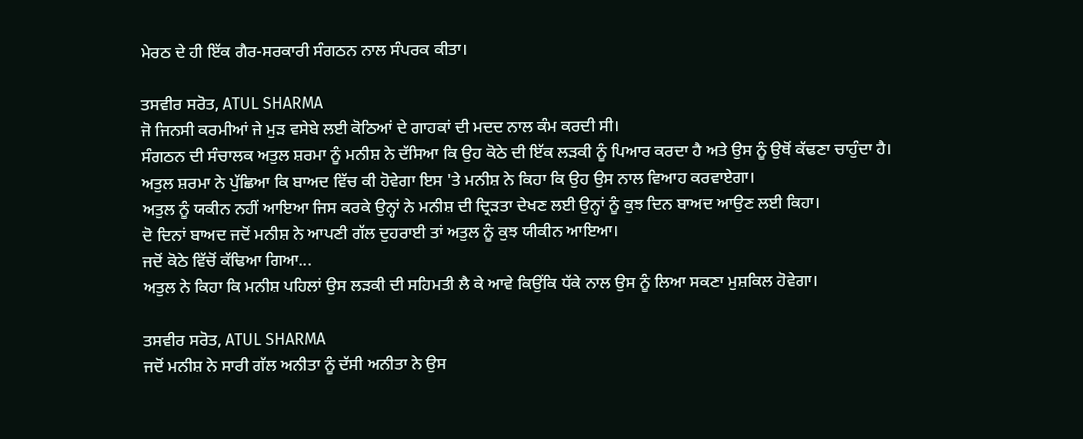ਮੇਰਠ ਦੇ ਹੀ ਇੱਕ ਗੈਰ-ਸਰਕਾਰੀ ਸੰਗਠਨ ਨਾਲ ਸੰਪਰਕ ਕੀਤਾ।

ਤਸਵੀਰ ਸਰੋਤ, ATUL SHARMA
ਜੋ ਜਿਨਸੀ ਕਰਮੀਆਂ ਜੇ ਮੁੜ ਵਸੇਬੇ ਲਈ ਕੋਠਿਆਂ ਦੇ ਗਾਹਕਾਂ ਦੀ ਮਦਦ ਨਾਲ ਕੰਮ ਕਰਦੀ ਸੀ।
ਸੰਗਠਨ ਦੀ ਸੰਚਾਲਕ ਅਤੁਲ ਸ਼ਰਮਾ ਨੂੰ ਮਨੀਸ਼ ਨੇ ਦੱਸਿਆ ਕਿ ਉਹ ਕੋਠੇ ਦੀ ਇੱਕ ਲੜਕੀ ਨੂੰ ਪਿਆਰ ਕਰਦਾ ਹੈ ਅਤੇ ਉਸ ਨੂੰ ਉਥੋਂ ਕੱਢਣਾ ਚਾਹੁੰਦਾ ਹੈ।
ਅਤੁਲ ਸ਼ਰਮਾ ਨੇ ਪੁੱਛਿਆ ਕਿ ਬਾਅਦ ਵਿੱਚ ਕੀ ਹੋਵੇਗਾ ਇਸ 'ਤੇ ਮਨੀਸ਼ ਨੇ ਕਿਹਾ ਕਿ ਉਹ ਉਸ ਨਾਲ ਵਿਆਹ ਕਰਵਾਏਗਾ।
ਅਤੁਲ ਨੂੰ ਯਕੀਨ ਨਹੀਂ ਆਇਆ ਜਿਸ ਕਰਕੇ ਉਨ੍ਹਾਂ ਨੇ ਮਨੀਸ਼ ਦੀ ਦ੍ਰਿੜਤਾ ਦੇਖਣ ਲਈ ਉਨ੍ਹਾਂ ਨੂੰ ਕੁਝ ਦਿਨ ਬਾਅਦ ਆਉਣ ਲਈ ਕਿਹਾ।
ਦੋ ਦਿਨਾਂ ਬਾਅਦ ਜਦੋਂ ਮਨੀਸ਼ ਨੇ ਆਪਣੀ ਗੱਲ ਦੁਹਰਾਈ ਤਾਂ ਅਤੁਲ ਨੂੰ ਕੁਝ ਯੀਕੀਨ ਆਇਆ।
ਜਦੋਂ ਕੋਠੇ ਵਿੱਚੋਂ ਕੱਢਿਆ ਗਿਆ...
ਅਤੁਲ ਨੇ ਕਿਹਾ ਕਿ ਮਨੀਸ਼ ਪਹਿਲਾਂ ਉਸ ਲੜਕੀ ਦੀ ਸਹਿਮਤੀ ਲੈ ਕੇ ਆਵੇ ਕਿਉਂਕਿ ਧੱਕੇ ਨਾਲ ਉਸ ਨੂੰ ਲਿਆ ਸਕਣਾ ਮੁਸ਼ਕਿਲ ਹੋਵੇਗਾ।

ਤਸਵੀਰ ਸਰੋਤ, ATUL SHARMA
ਜਦੋਂ ਮਨੀਸ਼ ਨੇ ਸਾਰੀ ਗੱਲ ਅਨੀਤਾ ਨੂੰ ਦੱਸੀ ਅਨੀਤਾ ਨੇ ਉਸ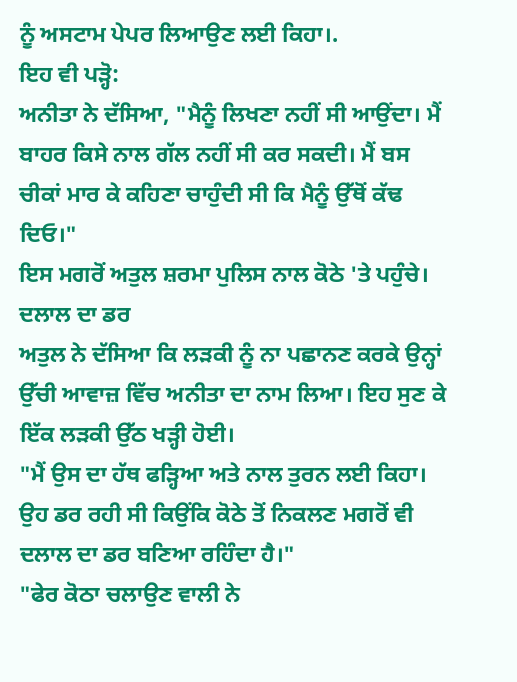ਨੂੰ ਅਸਟਾਮ ਪੇਪਰ ਲਿਆਉਣ ਲਈ ਕਿਹਾ।.
ਇਹ ਵੀ ਪੜ੍ਹੋ:
ਅਨੀਤਾ ਨੇ ਦੱਸਿਆ, "ਮੈਨੂੰ ਲਿਖਣਾ ਨਹੀਂ ਸੀ ਆਉਂਦਾ। ਮੈਂ ਬਾਹਰ ਕਿਸੇ ਨਾਲ ਗੱਲ ਨਹੀਂ ਸੀ ਕਰ ਸਕਦੀ। ਮੈਂ ਬਸ ਚੀਕਾਂ ਮਾਰ ਕੇ ਕਹਿਣਾ ਚਾਹੁੰਦੀ ਸੀ ਕਿ ਮੈਨੂੰ ਉੱਥੋਂ ਕੱਢ ਦਿਓ।"
ਇਸ ਮਗਰੋਂ ਅਤੁਲ ਸ਼ਰਮਾ ਪੁਲਿਸ ਨਾਲ ਕੋਠੇ 'ਤੇ ਪਹੁੰਚੇ।
ਦਲਾਲ ਦਾ ਡਰ
ਅਤੁਲ ਨੇ ਦੱਸਿਆ ਕਿ ਲੜਕੀ ਨੂੰ ਨਾ ਪਛਾਨਣ ਕਰਕੇ ਉਨ੍ਹਾਂ ਉੱਚੀ ਆਵਾਜ਼ ਵਿੱਚ ਅਨੀਤਾ ਦਾ ਨਾਮ ਲਿਆ। ਇਹ ਸੁਣ ਕੇ ਇੱਕ ਲੜਕੀ ਉੱਠ ਖੜ੍ਹੀ ਹੋਈ।
"ਮੈਂ ਉਸ ਦਾ ਹੱਥ ਫੜ੍ਹਿਆ ਅਤੇ ਨਾਲ ਤੁਰਨ ਲਈ ਕਿਹਾ। ਉਹ ਡਰ ਰਹੀ ਸੀ ਕਿਉਂਕਿ ਕੋਠੇ ਤੋਂ ਨਿਕਲਣ ਮਗਰੋਂ ਵੀ ਦਲਾਲ ਦਾ ਡਰ ਬਣਿਆ ਰਹਿੰਦਾ ਹੈ।"
"ਫੇਰ ਕੋਠਾ ਚਲਾਉਣ ਵਾਲੀ ਨੇ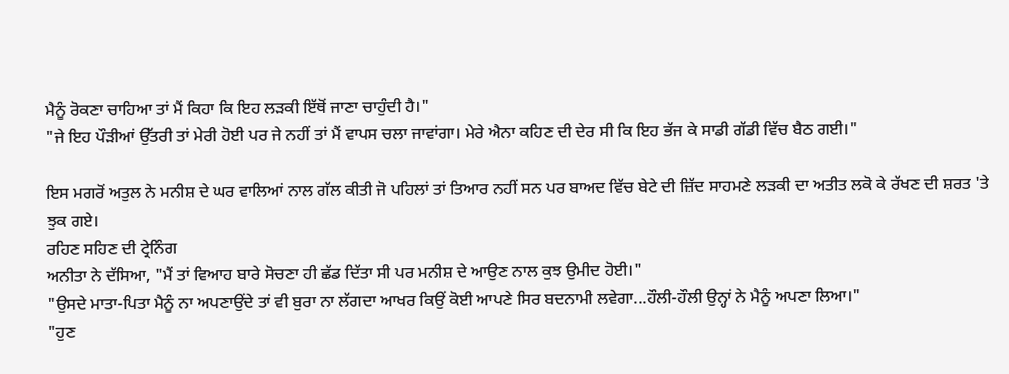ਮੈਨੂੰ ਰੋਕਣਾ ਚਾਹਿਆ ਤਾਂ ਮੈਂ ਕਿਹਾ ਕਿ ਇਹ ਲੜਕੀ ਇੱਥੋਂ ਜਾਣਾ ਚਾਹੁੰਦੀ ਹੈ।"
"ਜੇ ਇਹ ਪੌੜੀਆਂ ਉੱਤਰੀ ਤਾਂ ਮੇਰੀ ਹੋਈ ਪਰ ਜੇ ਨਹੀਂ ਤਾਂ ਮੈਂ ਵਾਪਸ ਚਲਾ ਜਾਵਾਂਗਾ। ਮੇਰੇ ਐਨਾ ਕਹਿਣ ਦੀ ਦੇਰ ਸੀ ਕਿ ਇਹ ਭੱਜ ਕੇ ਸਾਡੀ ਗੱਡੀ ਵਿੱਚ ਬੈਠ ਗਈ।"

ਇਸ ਮਗਰੋਂ ਅਤੁਲ ਨੇ ਮਨੀਸ਼ ਦੇ ਘਰ ਵਾਲਿਆਂ ਨਾਲ ਗੱਲ ਕੀਤੀ ਜੋ ਪਹਿਲਾਂ ਤਾਂ ਤਿਆਰ ਨਹੀਂ ਸਨ ਪਰ ਬਾਅਦ ਵਿੱਚ ਬੇਟੇ ਦੀ ਜ਼ਿੱਦ ਸਾਹਮਣੇ ਲੜਕੀ ਦਾ ਅਤੀਤ ਲਕੋ ਕੇ ਰੱਖਣ ਦੀ ਸ਼ਰਤ 'ਤੇ ਝੁਕ ਗਏ।
ਰਹਿਣ ਸਹਿਣ ਦੀ ਟ੍ਰੇਨਿੰਗ
ਅਨੀਤਾ ਨੇ ਦੱਸਿਆ, "ਮੈਂ ਤਾਂ ਵਿਆਹ ਬਾਰੇ ਸੋਚਣਾ ਹੀ ਛੱਡ ਦਿੱਤਾ ਸੀ ਪਰ ਮਨੀਸ਼ ਦੇ ਆਉਣ ਨਾਲ ਕੁਝ ਉਮੀਦ ਹੋਈ।"
"ਉਸਦੇ ਮਾਤਾ-ਪਿਤਾ ਮੈਨੂੰ ਨਾ ਅਪਣਾਉਂਦੇ ਤਾਂ ਵੀ ਬੁਰਾ ਨਾ ਲੱਗਦਾ ਆਖਰ ਕਿਉਂ ਕੋਈ ਆਪਣੇ ਸਿਰ ਬਦਨਾਮੀ ਲਵੇਗਾ...ਹੌਲੀ-ਹੌਲੀ ਉਨ੍ਹਾਂ ਨੇ ਮੈਨੂੰ ਅਪਣਾ ਲਿਆ।"
"ਹੁਣ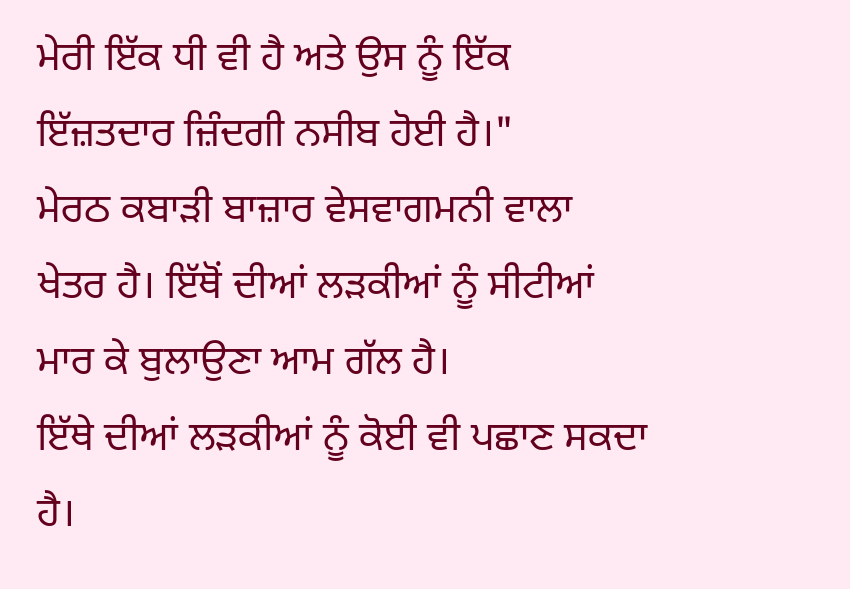ਮੇਰੀ ਇੱਕ ਧੀ ਵੀ ਹੈ ਅਤੇ ਉਸ ਨੂੰ ਇੱਕ ਇੱਜ਼ਤਦਾਰ ਜ਼ਿੰਦਗੀ ਨਸੀਬ ਹੋਈ ਹੈ।"
ਮੇਰਠ ਕਬਾੜੀ ਬਾਜ਼ਾਰ ਵੇਸਵਾਗਮਨੀ ਵਾਲਾ ਖੇਤਰ ਹੈ। ਇੱਥੋਂ ਦੀਆਂ ਲੜਕੀਆਂ ਨੂੰ ਸੀਟੀਆਂ ਮਾਰ ਕੇ ਬੁਲਾਉਣਾ ਆਮ ਗੱਲ ਹੈ।
ਇੱਥੇ ਦੀਆਂ ਲੜਕੀਆਂ ਨੂੰ ਕੋਈ ਵੀ ਪਛਾਣ ਸਕਦਾ ਹੈ।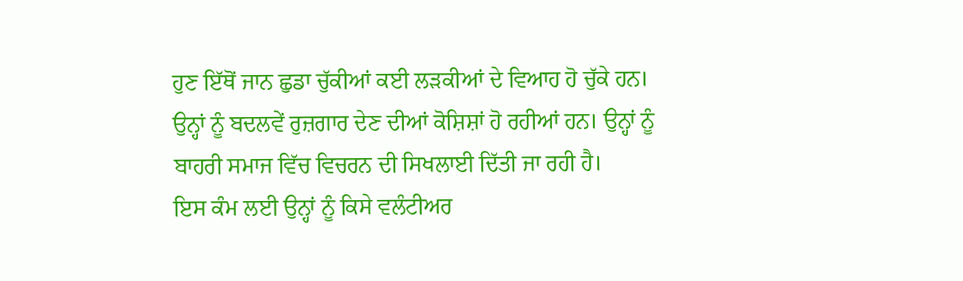ਹੁਣ ਇੱਥੋਂ ਜਾਨ ਛੁਡਾ ਚੁੱਕੀਆਂ ਕਈ ਲੜਕੀਆਂ ਦੇ ਵਿਆਹ ਹੋ ਚੁੱਕੇ ਹਨ।
ਉਨ੍ਹਾਂ ਨੂੰ ਬਦਲਵੇਂ ਰੁਜ਼ਗਾਰ ਦੇਣ ਦੀਆਂ ਕੋਸ਼ਿਸ਼ਾਂ ਹੋ ਰਹੀਆਂ ਹਨ। ਉਨ੍ਹਾਂ ਨੂੰ ਬਾਹਰੀ ਸਮਾਜ ਵਿੱਚ ਵਿਚਰਨ ਦੀ ਸਿਖਲਾਈ ਦਿੱਤੀ ਜਾ ਰਹੀ ਹੈ।
ਇਸ ਕੰਮ ਲਈ ਉਨ੍ਹਾਂ ਨੂੰ ਕਿਸੇ ਵਲੰਟੀਅਰ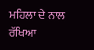ਮਹਿਲਾ ਦੇ ਨਾਲ ਰੱਖਿਆ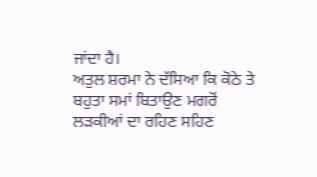ਜਾਂਦਾ ਹੈ।
ਅਤੁਲ ਸ਼ਰਮਾ ਨੇ ਦੱਸਿਆ ਕਿ ਕੋਠੇ ਤੇ ਬਹੁਤਾ ਸਮਾਂ ਬਿਤਾਉਣ ਮਗਰੋਂ ਲੜਕੀਆਂ ਦਾ ਰਹਿਣ ਸਹਿਣ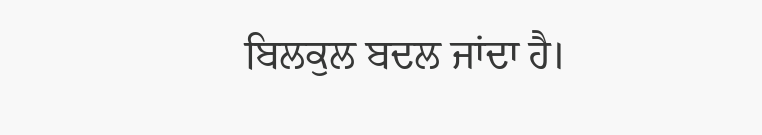ਬਿਲਕੁਲ ਬਦਲ ਜਾਂਦਾ ਹੈ।